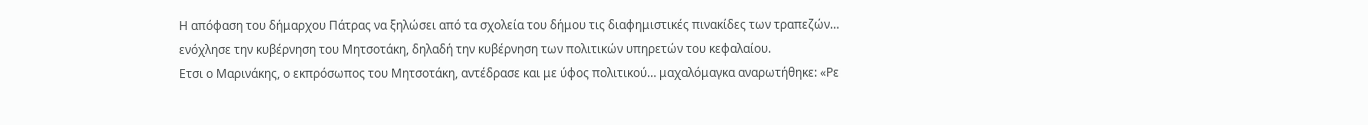Η απόφαση του δήμαρχου Πάτρας να ξηλώσει από τα σχολεία του δήμου τις διαφημιστικές πινακίδες των τραπεζών… ενόχλησε την κυβέρνηση του Μητσοτάκη, δηλαδή την κυβέρνηση των πολιτικών υπηρετών του κεφαλαίου.
Ετσι ο Μαρινάκης, ο εκπρόσωπος του Μητσοτάκη, αντέδρασε και με ύφος πολιτικού… μαχαλόμαγκα αναρωτήθηκε: «Ρε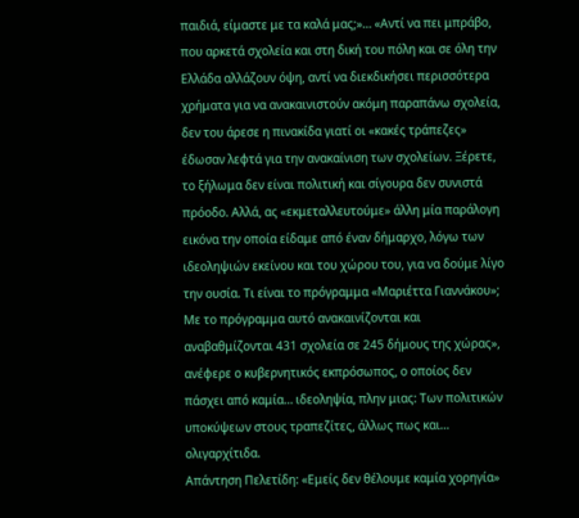παιδιά, είμαστε με τα καλά μας;»… «Αντί να πει μπράβο, που αρκετά σχολεία και στη δική του πόλη και σε όλη την Ελλάδα αλλάζουν όψη, αντί να διεκδικήσει περισσότερα χρήματα για να ανακαινιστούν ακόμη παραπάνω σχολεία, δεν του άρεσε η πινακίδα γιατί οι «κακές τράπεζες» έδωσαν λεφτά για την ανακαίνιση των σχολείων. Ξέρετε, το ξήλωμα δεν είναι πολιτική και σίγουρα δεν συνιστά πρόοδο. Αλλά, ας «εκμεταλλευτούμε» άλλη μία παράλογη εικόνα την οποία είδαμε από έναν δήμαρχο, λόγω των ιδεοληψιών εκείνου και του χώρου του, για να δούμε λίγο την ουσία. Τι είναι το πρόγραμμα «Μαριέττα Γιαννάκου»; Με το πρόγραμμα αυτό ανακαινίζονται και αναβαθμίζονται 431 σχολεία σε 245 δήμους της χώρας», ανέφερε ο κυβερνητικός εκπρόσωπος, ο οποίος δεν πάσχει από καμία… ιδεοληψία, πλην μιας: Των πολιτικών υποκύψεων στους τραπεζίτες, άλλως πως και… ολιγαρχίτιδα.
Απάντηση Πελετίδη: «Εμείς δεν θέλουμε καμία χορηγία»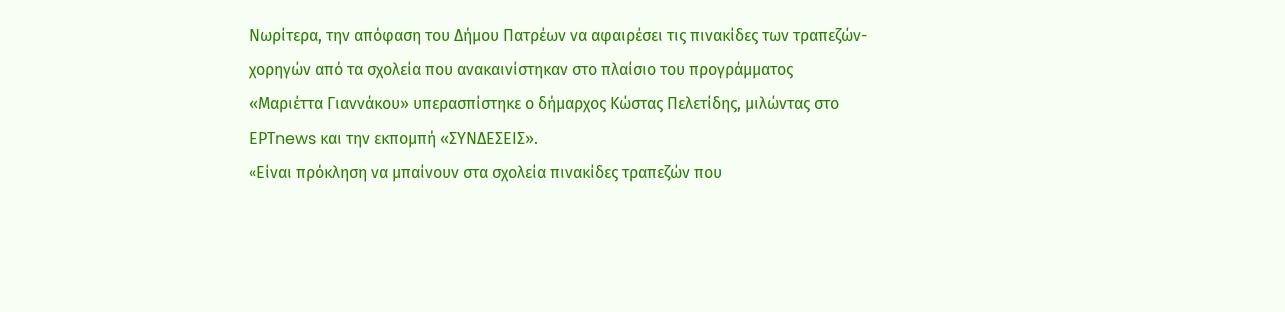Νωρίτερα, την απόφαση του Δήμου Πατρέων να αφαιρέσει τις πινακίδες των τραπεζών-χορηγών από τα σχολεία που ανακαινίστηκαν στο πλαίσιο του προγράμματος «Μαριέττα Γιαννάκου» υπερασπίστηκε ο δήμαρχος Κώστας Πελετίδης, μιλώντας στo ΕΡΤnews και την εκπομπή «ΣΥΝΔΕΣΕΙΣ».
«Eίναι πρόκληση να μπαίνουν στα σχολεία πινακίδες τραπεζών που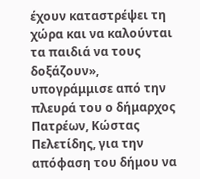έχουν καταστρέψει τη χώρα και να καλούνται τα παιδιά να τους δοξάζουν», υπογράμμισε από την πλευρά του ο δήμαρχος Πατρέων, Κώστας Πελετίδης, για την απόφαση του δήμου να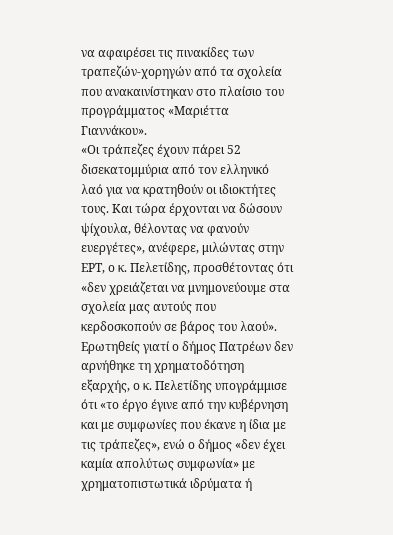να αφαιρέσει τις πινακίδες των τραπεζών-χορηγών από τα σχολεία που ανακαινίστηκαν στο πλαίσιο του προγράμματος «Μαριέττα Γιαννάκου».
«Οι τράπεζες έχουν πάρει 52 δισεκατομμύρια από τον ελληνικό λαό για να κρατηθούν οι ιδιοκτήτες τους. Και τώρα έρχονται να δώσουν ψίχουλα, θέλοντας να φανούν ευεργέτες», ανέφερε, μιλώντας στην ΕΡΤ, ο κ. Πελετίδης, προσθέτοντας ότι «δεν χρειάζεται να μνημονεύουμε στα σχολεία μας αυτούς που κερδοσκοπούν σε βάρος του λαού». Ερωτηθείς γιατί ο δήμος Πατρέων δεν αρνήθηκε τη χρηματοδότηση εξαρχής, ο κ. Πελετίδης υπογράμμισε ότι «το έργο έγινε από την κυβέρνηση και με συμφωνίες που έκανε η ίδια με τις τράπεζες», ενώ ο δήμος «δεν έχει καμία απολύτως συμφωνία» με χρηματοπιστωτικά ιδρύματα ή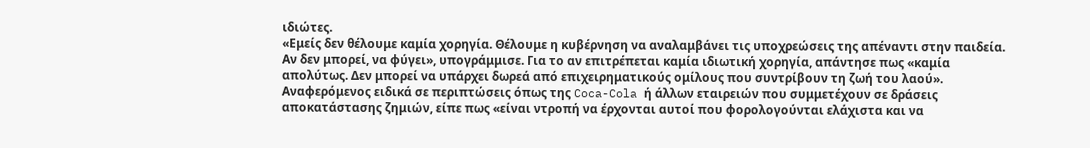ιδιώτες.
«Εμείς δεν θέλουμε καμία χορηγία. Θέλουμε η κυβέρνηση να αναλαμβάνει τις υποχρεώσεις της απέναντι στην παιδεία. Αν δεν μπορεί, να φύγει», υπογράμμισε. Για το αν επιτρέπεται καμία ιδιωτική χορηγία, απάντησε πως «καμία απολύτως. Δεν μπορεί να υπάρχει δωρεά από επιχειρηματικούς ομίλους που συντρίβουν τη ζωή του λαού». Αναφερόμενος ειδικά σε περιπτώσεις όπως της Coca-Cola ή άλλων εταιρειών που συμμετέχουν σε δράσεις αποκατάστασης ζημιών, είπε πως «είναι ντροπή να έρχονται αυτοί που φορολογούνται ελάχιστα και να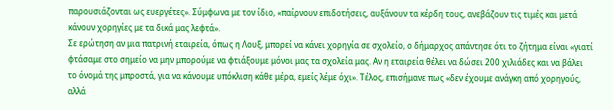παρουσιάζονται ως ευεργέτες». Σύμφωνα με τον ίδιο, «παίρνουν επιδοτήσεις, αυξάνουν τα κέρδη τους, ανεβάζουν τις τιμές και μετά κάνουν χορηγίες με τα δικά μας λεφτά».
Σε ερώτηση αν μια πατρινή εταιρεία, όπως η Λουξ, μπορεί να κάνει χορηγία σε σχολείο, ο δήμαρχος απάντησε ότι το ζήτημα είναι «γιατί φτάσαμε στο σημείο να μην μπορούμε να φτιάξουμε μόνοι μας τα σχολεία μας. Αν η εταιρεία θέλει να δώσει 200 χιλιάδες και να βάλει το όνομά της μπροστά, για να κάνουμε υπόκλιση κάθε μέρα, εμείς λέμε όχι». Τέλος, επισήμανε πως «δεν έχουμε ανάγκη από χορηγούς, αλλά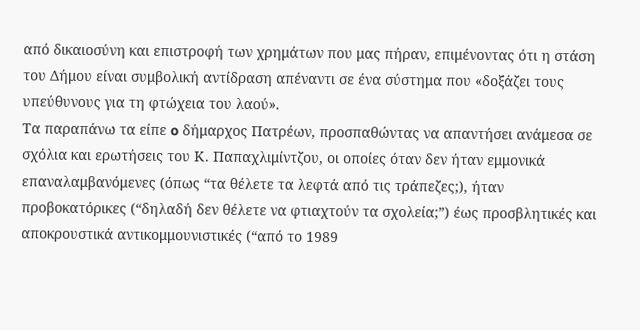από δικαιοσύνη και επιστροφή των χρημάτων που μας πήραν, επιμένοντας ότι η στάση του Δήμου είναι συμβολική αντίδραση απέναντι σε ένα σύστημα που «δοξάζει τους υπεύθυνους για τη φτώχεια του λαού».
Τα παραπάνω τα είπε o δήμαρχος Πατρέων, προσπαθώντας να απαντήσει ανάμεσα σε σχόλια και ερωτήσεις του Κ. Παπαχλιμίντζου, οι οποίες όταν δεν ήταν εμμονικά επαναλαμβανόμενες (όπως “τα θέλετε τα λεφτά από τις τράπεζες;), ήταν προβοκατόρικες (“δηλαδή δεν θέλετε να φτιαχτούν τα σχολεία;”) έως προσβλητικές και αποκρουστικά αντικομμουνιστικές (“από το 1989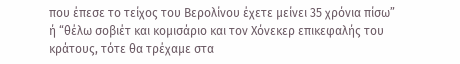που έπεσε το τείχος του Βερολίνου έχετε μείνει 35 χρόνια πίσω” ή “θέλω σοβιέτ και κομισάριο και τον Χόνεκερ επικεφαλής του κράτους, τότε θα τρέχαμε στα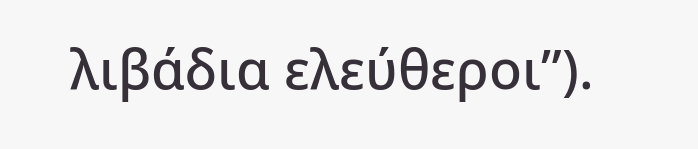λιβάδια ελεύθεροι”).